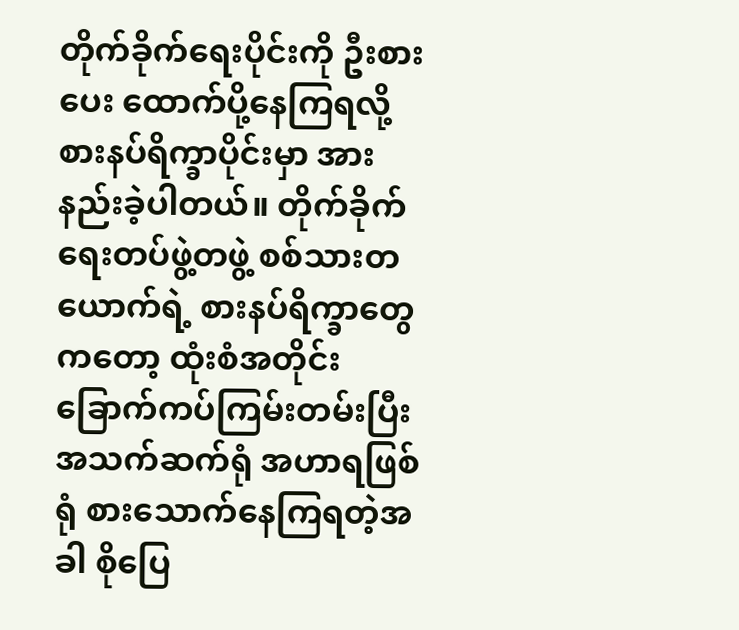တိုက်ခိုက်ရေးပိုင်းကို ဦးစားပေး ထောက်ပို့နေကြရလို့ စားနပ်ရိက္ခာပိုင်းမှာ အားနည်းခဲ့ပါတယ်။ တိုက်ခိုက်ရေးတပ်ဖွဲ့တဖွဲ့ စစ်သားတယောက်ရဲ့ စားနပ်ရိက္ခာတွေကတော့ ထုံးစံအတိုင်း ခြောက်ကပ်ကြမ်းတမ်းပြီး အသက်ဆက်ရုံ အဟာရဖြစ်ရုံ စားသောက်နေကြရတဲ့အခါ စိုပြေ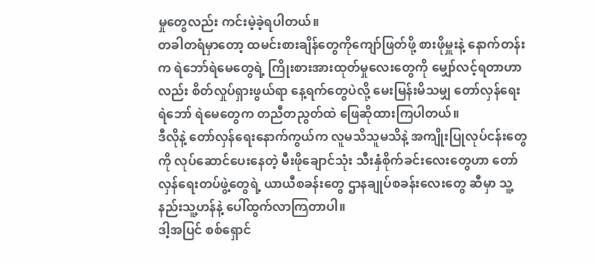မှုတွေလည်း ကင်းမဲ့ခဲ့ရပါတယ်။
တခါတရံမှာတော့ ထမင်းစားချိန်တွေကိုကျော်ဖြတ်ဖို့ စားဖိုမှူးနဲ့ နောက်တန်းက ရဲဘော်ရဲမေတွေရဲ့ ကြိုးစားအားထုတ်မှုလေးတွေကို မျှော်လင့်ရတာဟာလည်း စိတ်လှုပ်ရှားဖွယ်ရာ နေ့ရက်တွေပဲလို့ မေးမြန်းမိသမျှ တော်လှန်ရေးရဲဘော် ရဲမေတွေက တညီတညွတ်ထဲ ဖြေဆိုထားကြပါတယ်။
ဒီလိုနဲ့ တော်လှန်ရေးနောက်ကွယ်က လူမသိသူမသိနဲ့ အကျိုးပြုလုပ်ငန်းတွေကို လုပ်ဆောင်ပေးနေတဲ့ မီးဖိုချောင်သုံး သီးနှံစိုက်ခင်းလေးတွေဟာ တော်လှန်ရေးတပ်ဖွဲ့တွေရဲ့ ယာယီစခန်းတွေ ဌာနချုပ်စခန်းလေးတွေ ဆီမှာ သူ့နည်းသူ့ဟန်နဲ့ ပေါ်ထွက်လာကြတာပါ။
ဒါ့အပြင် စစ်ရှောင်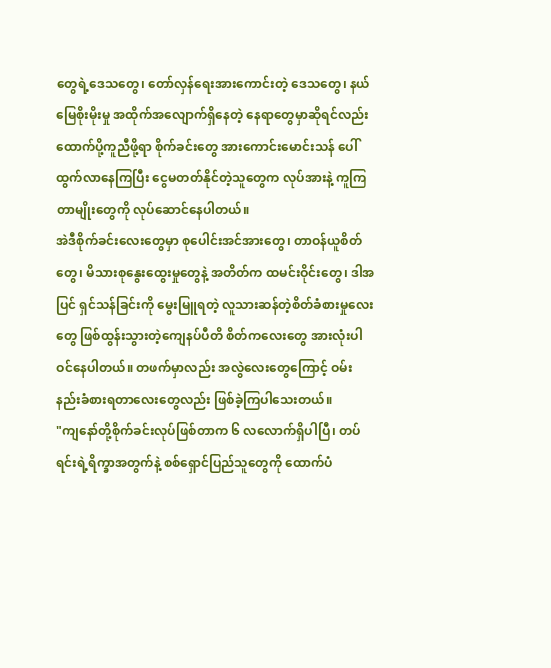တွေရဲ့ဒေသတွေ၊ တော်လှန်ရေးအားကောင်းတဲ့ ဒေသတွေ၊ နယ်မြေစိုးမိုးမှု အထိုက်အလျောက်ရှိနေတဲ့ နေရာတွေမှာဆိုရင်လည်း ထောက်ပို့ကူညီဖို့ရာ စိုက်ခင်းတွေ အားကောင်းမောင်းသန် ပေါ်ထွက်လာနေကြပြီး ငွေမတတ်နိုင်တဲ့သူတွေက လုပ်အားနဲ့ ကူကြတာမျိုးတွေကို လုပ်ဆောင်နေပါတယ်။
အဲဒီစိုက်ခင်းလေးတွေမှာ စုပေါင်းအင်အားတွေ၊ တာဝန်ယူစိတ်တွေ၊ မိသားစုနွေးထွေးမှုတွေနဲ့ အတိတ်က ထမင်းဝိုင်းတွေ၊ ဒါအပြင် ရှင်သန်ခြင်းကို မွေးမြူရတဲ့ လူသားဆန်တဲ့စိတ်ခံစားမှုလေးတွေ ဖြစ်ထွန်းသွားတဲ့ကျေနပ်ပီတိ စိတ်ကလေးတွေ အားလုံးပါဝင်နေပါတယ်။ တဖက်မှာလည်း အလွဲလေးတွေကြောင့် ဝမ်းနည်းခံစားရတာလေးတွေလည်း ဖြစ်ခဲ့ကြပါသေးတယ်။
"ကျနော်တို့စိုက်ခင်းလုပ်ဖြစ်တာက ၆ လလောက်ရှိပါပြီ၊ တပ်ရင်းရဲ့ရိက္ခာအတွက်နဲ့ စစ်ရှောင်ပြည်သူတွေကို ထောက်ပံ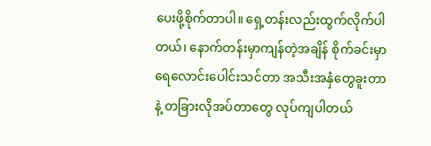ပေးဖို့စိုက်တာပါ။ ရှေ့တန်းလည်းထွက်လိုက်ပါတယ်၊ နောက်တန်းမှာကျန်တဲ့အချိန် စိုက်ခင်းမှာရေလောင်းပေါင်းသင်တာ အသီးအနှံတွေခူးတာနဲ့ တခြားလိုအပ်တာတွေ လုပ်ကျပါတယ်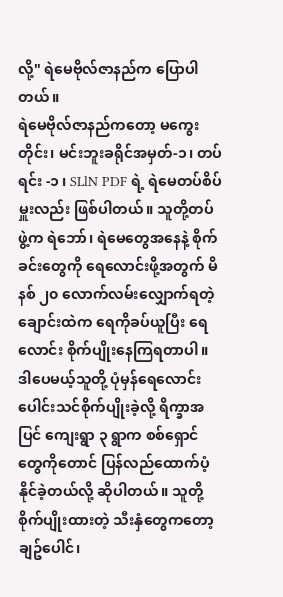လို့" ရဲမေဗိုလ်ဇာနည်က ပြောပါတယ်။
ရဲမေဗိုလ်ဇာနည်ကတော့ မကွေးတိုင်း၊ မင်းဘူးခရိုင်အမှတ်-၁၊ တပ်ရင်း -၁ ၊ SLlN PDF ရဲ့ ရဲမေတပ်စိပ်မှူးလည်း ဖြစ်ပါတယ်။ သူတို့တပ်ဖွဲ့က ရဲဘော်၊ ရဲမေတွေအနေနဲ့ စိုက်ခင်းတွေကို ရေလောင်းဖို့အတွက် မိနစ် ၂၀ လောက်လမ်းလျှောက်ရတဲ့ ချောင်းထဲက ရေကိုခပ်ယူပြီး ရေလောင်း စိုက်ပျိုးနေကြရတာပါ။
ဒါပေမယ့်သူတို့ ပုံမှန်ရေလောင်းပေါင်းသင်စိုက်ပျိုးခဲ့လို့ ရိက္ခာအပြင် ကျေးရွာ ၃ ရွာက စစ်ရှောင်တွေကိုတောင် ပြန်လည်ထောက်ပံ့နိုင်ခဲ့တယ်လို့ ဆိုပါတယ်။ သူတို့ စိုက်ပျိုးထားတဲ့ သီးနှံတွေကတော့ ချဥ်ပေါင်၊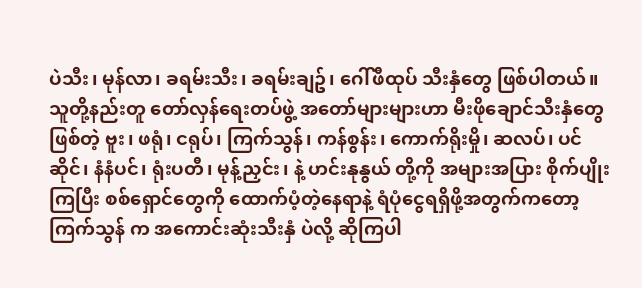ပဲသီး၊ မုန်လာ၊ ခရမ်းသီး၊ ခရမ်းချဥ်၊ ဂေါ်ဖီထုပ် သီးနှံတွေ ဖြစ်ပါတယ်။
သူတို့နည်းတူ တော်လှန်ရေးတပ်ဖွဲ့ အတော်များများဟာ မီးဖိုချောင်သီးနှံတွေဖြစ်တဲ့ ဗူး၊ ဖရုံ၊ ငရုပ်၊ ကြက်သွန်၊ ကန်စွန်း၊ ကောက်ရိုးမှို၊ ဆလပ်၊ ပင်ဆိုင်၊ နံနံပင်၊ ရုံးပတီ၊ မုန့်ညှင်း၊ နဲ့ ဟင်းနုနွယ် တို့ကို အများအပြား စိုက်ပျိုးကြပြီး စစ်ရှောင်တွေကို ထောက်ပံ့တဲ့နေရာနဲ့ ရံပုံငွေရရှိဖို့အတွက်ကတော့ ကြက်သွန် က အကောင်းဆုံးသီးနှံ ပဲလို့ ဆိုကြပါ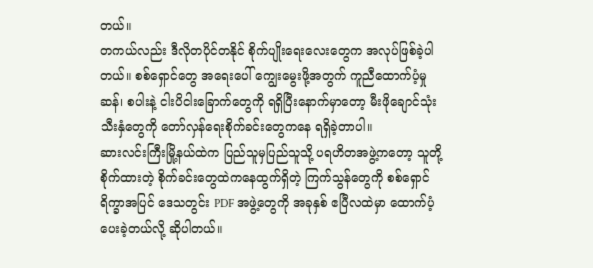တယ်။
တကယ်လည်း ဒီလိုတပိုင်တနိုင် စိုက်ပျိုးရေးလေးတွေက အလုပ်ဖြစ်ခဲ့ပါတယ်။ စစ်ရှောင်တွေ အရေးပေါ် ကျွေးမွေးဖို့အတွက် ကူညီထောက်ပံ့မှု ဆန်၊ စပါးနဲ့ ငါးပိငါးခြောက်တွေကို ရရှိပြီးနောက်မှာတော့ မီးဖိုချောင်သုံးသီးနှံတွေကို တော်လှန်ရေးစိုက်ခင်းတွေကနေ ရရှိခဲ့တာပါ။
ဆားလင်းကြီးမြို့နယ်ထဲက ပြည်သူမှပြည်သူသို့ ပရဟိတအဖွဲ့ကတော့ သူတို့ စိုက်ထားတဲ့ စိုက်ခင်းတွေထဲကနေထွက်ရှိတဲ့ ကြက်သွန်တွေကို စစ်ရှောင်ရိက္ခာအပြင် ဒေသတွင်း PDF အဖွဲ့တွေကို အခုနှစ် ဧပြီလထဲမှာ ထောက်ပံ့ပေးခဲ့တယ်လို့ ဆိုပါတယ်။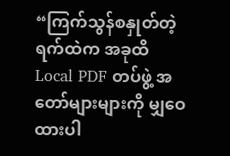“ကြက်သွန်စနှုတ်တဲ့ရက်ထဲက အခုထိ Local PDF တပ်ဖွဲ့ အတော်များများကို မျှဝေထားပါ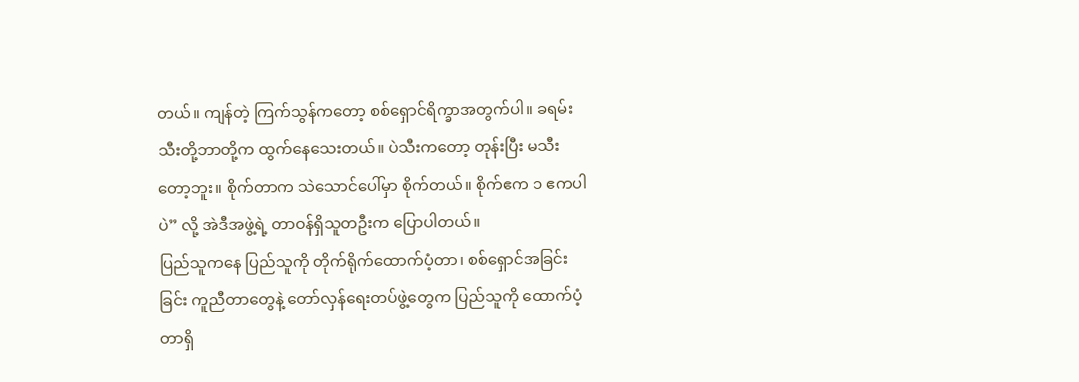တယ်။ ကျန်တဲ့ ကြက်သွန်ကတော့ စစ်ရှောင်ရိက္ခာအတွက်ပါ။ ခရမ်းသီးတို့ဘာတို့က ထွက်နေသေးတယ်။ ပဲသီးကတော့ တုန်းပြီး မသီးတော့ဘူး။ စိုက်တာက သဲသောင်ပေါ်မှာ စိုက်တယ်။ စိုက်ဧက ၁ ဧကပါပဲ” လို့ အဲဒီအဖွဲ့ရဲ့ တာဝန်ရှိသူတဦးက ပြောပါတယ်။
ပြည်သူကနေ ပြည်သူကို တိုက်ရိုက်ထောက်ပံ့တာ၊ စစ်ရှောင်အခြင်းခြင်း ကူညီတာတွေနဲ့ တော်လှန်ရေးတပ်ဖွဲ့တွေက ပြည်သူကို ထောက်ပံ့တာရှိ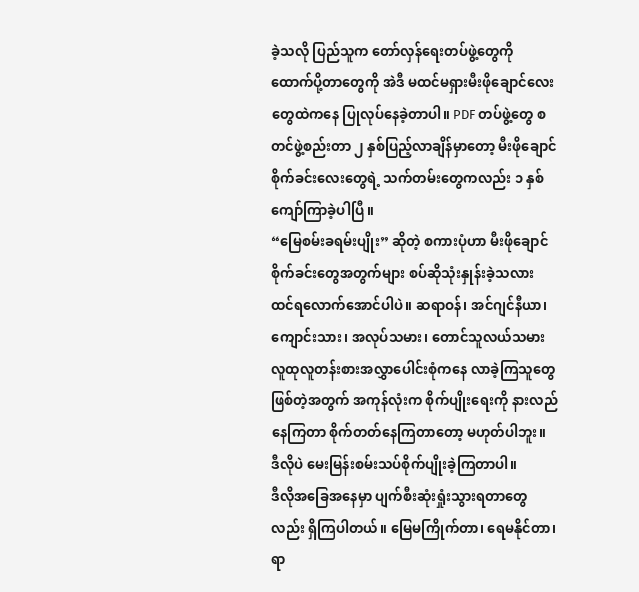ခဲ့သလို ပြည်သူက တော်လှန်ရေးတပ်ဖွဲ့တွေကို ထောက်ပို့တာတွေကို အဲဒီ မထင်မရှားမီးဖိုချောင်လေးတွေထဲကနေ ပြုလုပ်နေခဲ့တာပါ။ PDF တပ်ဖွဲ့တွေ စတင်ဖွဲ့စည်းတာ ၂ နှစ်ပြည့်လာချိန်မှာတော့ မီးဖိုချောင်စိုက်ခင်းလေးတွေရဲ့ သက်တမ်းတွေကလည်း ၁ နှစ်ကျော်ကြာခဲ့ပါပြီ။
“မြေစမ်းခရမ်းပျိုး” ဆိုတဲ့ စကားပုံဟာ မီးဖိုချောင်စိုက်ခင်းတွေအတွက်များ စပ်ဆိုသုံးနှုန်းခဲ့သလား ထင်ရလောက်အောင်ပါပဲ။ ဆရာဝန်၊ အင်ဂျင်နီယာ၊ ကျောင်းသား၊ အလုပ်သမား၊ တောင်သူလယ်သမား လူထုလူတန်းစားအလွှာပေါင်းစုံကနေ လာခဲ့ကြသူတွေဖြစ်တဲ့အတွက် အကုန်လုံးက စိုက်ပျိုးရေးကို နားလည်နေကြတာ စိုက်တတ်နေကြတာတော့ မဟုတ်ပါဘူး။ ဒီလိုပဲ မေးမြန်းစမ်းသပ်စိုက်ပျိုးခဲ့ကြတာပါ။
ဒီလိုအခြေအနေမှာ ပျက်စီးဆုံးရှုံးသွားရတာတွေလည်း ရှိကြပါတယ်။ မြေမကြိုက်တာ၊ ရေမနိုင်တာ၊ ရာ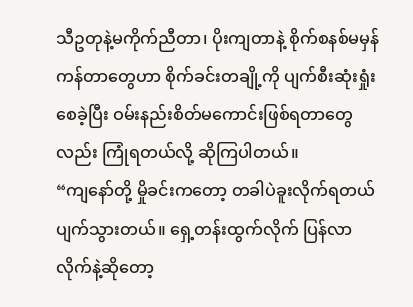သီဥတုနဲ့မကိုက်ညီတာ၊ ပိုးကျတာနဲ့ စိုက်စနစ်မမှန်ကန်တာတွေဟာ စိုက်ခင်းတချို့ကို ပျက်စီးဆုံးရှုံးစေခဲ့ပြီး ဝမ်းနည်းစိတ်မကောင်းဖြစ်ရတာတွေလည်း ကြုံရတယ်လို့ ဆိုကြပါတယ်။
“ကျနော်တို့ မှိုခင်းကတော့ တခါပဲခူးလိုက်ရတယ် ပျက်သွားတယ်။ ရှေ့တန်းထွက်လိုက် ပြန်လာလိုက်နဲ့ဆိုတော့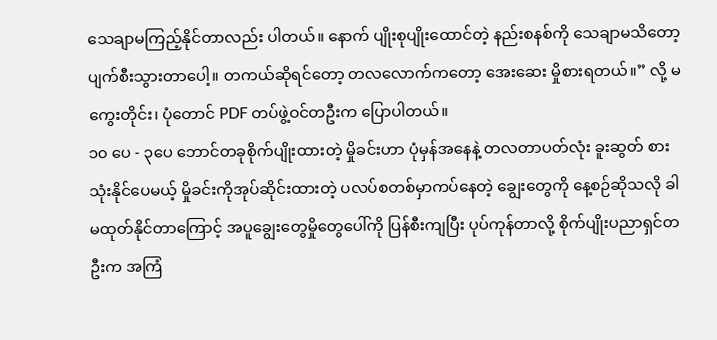သေချာမကြည့်နိုင်တာလည်း ပါတယ်။ နောက် ပျိုးစုပျိုးထောင်တဲ့ နည်းစနစ်ကို သေချာမသိတော့ ပျက်စီးသွားတာပေါ့။ တကယ်ဆိုရင်တော့ တလလောက်ကတော့ အေးဆေး မှိုစားရတယ်။” လို့ မကွေးတိုင်း၊ ပုံတောင် PDF တပ်ဖွဲ့ဝင်တဦးက ပြောပါတယ်။
၁၀ ပေ - ၃ပေ ဘောင်တခုစိုက်ပျိုးထားတဲ့ မှိုခင်းဟာ ပုံမှန်အနေနဲ့ တလတာပတ်လုံး ခူးဆွတ် စားသုံးနိုင်ပေမယ့် မှိုခင်းကိုအုပ်ဆိုင်းထားတဲ့ ပလပ်စတစ်မှာကပ်နေတဲ့ ချွေးတွေကို နေ့စဉ်ဆိုသလို ခါမထုတ်နိုင်တာကြောင့် အပူချွေးတွေမှိုတွေပေါ်ကို ပြန်စီးကျပြီး ပုပ်ကုန်တာလို့ စိုက်ပျိုးပညာရှင်တဦးက အကြံ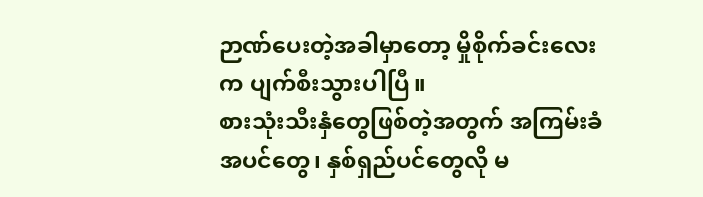ဉာဏ်ပေးတဲ့အခါမှာတော့ မှိုစိုက်ခင်းလေးက ပျက်စီးသွားပါပြီ။
စားသုံးသီးနှံတွေဖြစ်တဲ့အတွက် အကြမ်းခံအပင်တွေ၊ နှစ်ရှည်ပင်တွေလို မ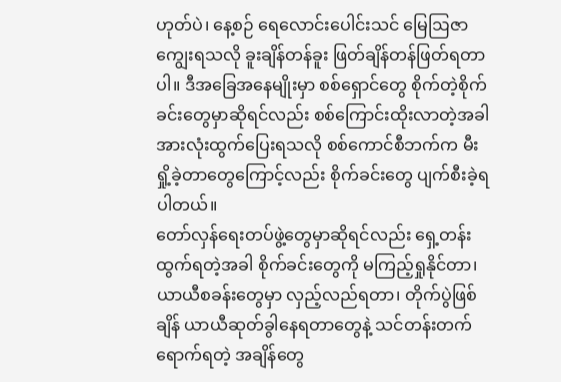ဟုတ်ပဲ၊ နေ့စဉ် ရေလောင်းပေါင်းသင် မြေဩဇာကျွေးရသလို ခူးချိန်တန်ခူး ဖြတ်ချိန်တန်ဖြတ်ရတာပါ။ ဒီအခြေအနေမျိုးမှာ စစ်ရှောင်တွေ စိုက်တဲ့စိုက်ခင်းတွေမှာဆိုရင်လည်း စစ်ကြောင်းထိုးလာတဲ့အခါ အားလုံးထွက်ပြေးရသလို စစ်ကောင်စီဘက်က မီးရှို့ခဲ့တာတွေကြောင့်လည်း စိုက်ခင်းတွေ ပျက်စီးခဲ့ရပါတယ်။
တော်လှန်ရေးတပ်ဖွဲ့တွေမှာဆိုရင်လည်း ရှေ့တန်းထွက်ရတဲ့အခါ စိုက်ခင်းတွေကို မကြည့်ရှုနိုင်တာ၊ ယာယီစခန်းတွေမှာ လှည့်လည်ရတာ၊ တိုက်ပွဲဖြစ်ချိန် ယာယီဆုတ်ခွါနေရတာတွေနဲ့ သင်တန်းတက်ရောက်ရတဲ့ အချိန်တွေ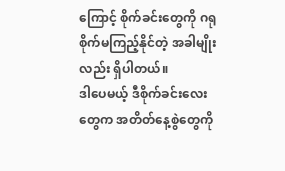ကြောင့် စိုက်ခင်းတွေကို ဂရုစိုက်မကြည့်နိုင်တဲ့ အခါမျိုးလည်း ရှိပါတယ်။
ဒါပေမယ့် ဒီစိုက်ခင်းလေးတွေက အတိတ်နေ့စွဲတွေကို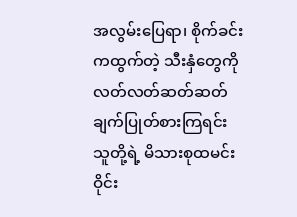အလွမ်းပြေရာ၊ စိုက်ခင်းကထွက်တဲ့ သီးနှံတွေကို လတ်လတ်ဆတ်ဆတ်ချက်ပြုတ်စားကြရင်း သူတို့ရဲ့ မိသားစုထမင်းဝိုင်း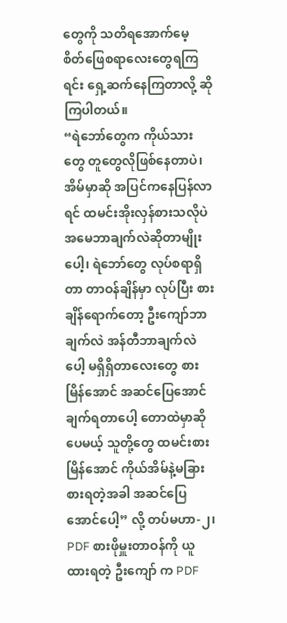တွေကို သတိရအောက်မေ့ စိတ်ဖြေစရာလေးတွေရကြရင်း ရှေ့ဆက်နေကြတာလို့ ဆိုကြပါတယ်။
“ရဲဘော်တွေက ကိုယ်သားတွေ တူတွေလိုဖြစ်နေတာပဲ၊ အိမ်မှာဆို အပြင်ကနေပြန်လာရင် ထမင်းအိုးလှန်စားသလိုပဲ အမေဘာချက်လဲဆိုတာမျိုးပေါ့၊ ရဲဘော်တွေ လုပ်စရာရှိတာ တာဝန်ချိန်မှာ လုပ်ပြီး စားချိန်ရောက်တော့ ဦးကျော်ဘာချက်လဲ အန်တီဘာချက်လဲပေါ့ မရှိရှိတာလေးတွေ စားမြိန်အောင် အဆင်ပြေအောင်ချက်ရတာပေါ့ တောထဲမှာဆိုပေမယ့် သူတို့တွေ ထမင်းစားမြိန်အောင် ကိုယ်အိမ်နဲ့မခြား စားရတဲ့အခါ အဆင်ပြေအောင်ပေါ့” လို့ တပ်မဟာ-၂၊ PDF စားဖိုမှူးတာဝန်ကို ယူထားရတဲ့ ဦးကျော် က PDF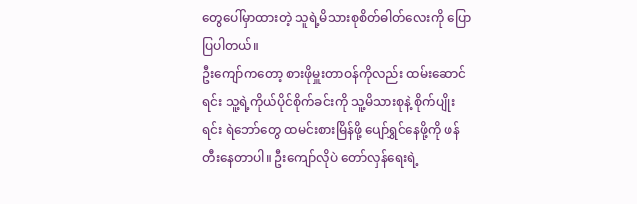တွေပေါ်မှာထားတဲ့ သူရဲ့မိသားစုစိတ်ဓါတ်လေးကို ပြောပြပါတယ်။
ဦးကျော်ကတော့ စားဖိုမှူးတာဝန်ကိုလည်း ထမ်းဆောင်ရင်း သူ့ရဲ့ကိုယ်ပိုင်စိုက်ခင်းကို သူ့မိသားစုနဲ့ စိုက်ပျိုးရင်း ရဲဘော်တွေ ထမင်းစားမြိန်ဖို့ ပျော်ရွှင်နေဖို့ကို ဖန်တီးနေတာပါ။ ဦးကျော်လိုပဲ တော်လှန်ရေးရဲ့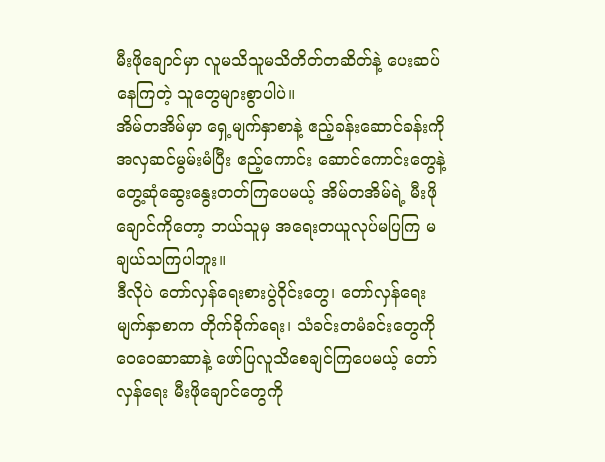မီးဖိုချောင်မှာ လူမသိသူမသိတိတ်တဆိတ်နဲ့ ပေးဆပ်နေကြတဲ့ သူတွေများစွာပါပဲ။
အိမ်တအိမ်မှာ ရှေ့မျက်နှာစာနဲ့ ဧည့်ခန်းဆောင်ခန်းကို အလှဆင်မွမ်းမံပြီး ဧည့်ကောင်း ဆောင်ကောင်းတွေနဲ့ တွေ့ဆုံဆွေးနွေးတတ်ကြပေမယ့် အိမ်တအိမ်ရဲ့ မီးဖိုချောင်ကိုတော့ ဘယ်သူမှ အရေးတယူလုပ်မပြကြ မချယ်သကြပါဘူး။
ဒီလိုပဲ တော်လှန်ရေးစားပွဲဝိုင်းတွေ၊ တော်လှန်ရေးမျက်နှာစာက တိုက်ခိုက်ရေး၊ သံခင်းတမံခင်းတွေကို ဝေဝေဆာဆာနဲ့ ဖော်ပြလူသိစေချင်ကြပေမယ့် တော်လှန်ရေး မီးဖိုချောင်တွေကို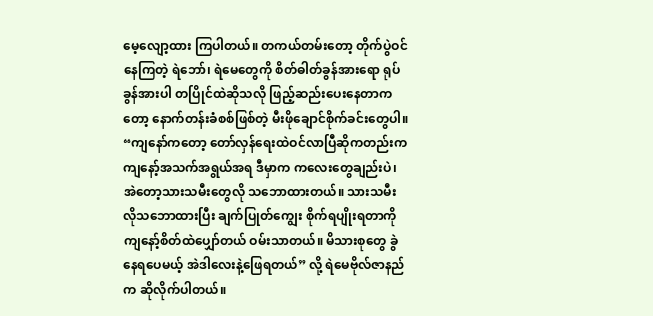မေ့လျော့ထား ကြပါတယ်။ တကယ်တမ်းတော့ တိုက်ပွဲဝင်နေကြတဲ့ ရဲဘော်၊ ရဲမေတွေကို စိတ်ဓါတ်ခွန်အားရော ရုပ်ခွန်အားပါ တပြိုင်ထဲဆိုသလို ဖြည့်ဆည်းပေးနေတာကတော့ နောက်တန်းခံစစ်ဖြစ်တဲ့ မီးဖိုချောင်စိုက်ခင်းတွေပါ။
“ကျနော်ကတော့ တော်လှန်ရေးထဲဝင်လာပြီဆိုကတည်းက ကျနော့်အသက်အရွယ်အရ ဒီမှာက ကလေးတွေချည်းပဲ၊ အဲတော့သားသမီးတွေလို သဘောထားတယ်။ သားသမီးလိုသဘောထားပြီး ချက်ပြုတ်ကျွေး စိုက်ရပျိုးရတာကို ကျနော့်စိတ်ထဲပျှော်တယ် ဝမ်းသာတယ်။ မိသားစုတွေ ခွဲနေရပေမယ့် အဲဒါလေးနဲ့ဖြေရတယ်” လို့ ရဲမေဗိုလ်ဇာနည်က ဆိုလိုက်ပါတယ်။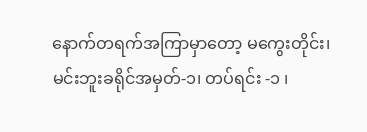နောက်တရက်အကြာမှာတော့ မကွေးတိုင်း၊ မင်းဘူးခရိုင်အမှတ်-၁၊ တပ်ရင်း -၁ ၊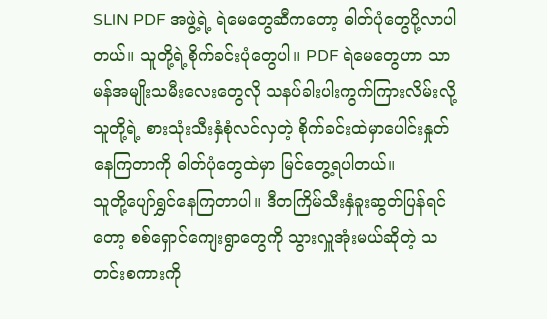SLlN PDF အဖွဲ့ရဲ့ ရဲမေတွေဆီကတော့ ဓါတ်ပုံတွေပို့လာပါတယ်။ သူတို့ရဲ့စိုက်ခင်းပုံတွေပါ။ PDF ရဲမေတွေဟာ သာမန်အမျိုးသမီးလေးတွေလို သနပ်ခါးပါးကွက်ကြားလိမ်းလို့ သူတို့ရဲ့ စားသုံးသီးနှံစုံလင်လှတဲ့ စိုက်ခင်းထဲမှာပေါင်းနှုတ် နေကြတာကို ဓါတ်ပုံတွေထဲမှာ မြင်တွေ့ရပါတယ်။
သူတို့ပျော်ရွှင်နေကြတာပါ။ ဒီတကြိမ်သီးနှံခူးဆွတ်ပြန်ရင်တော့ စစ်ရှောင်ကျေးရွာတွေကို သွားလှူအုံးမယ်ဆိုတဲ့ သတင်းစကားကို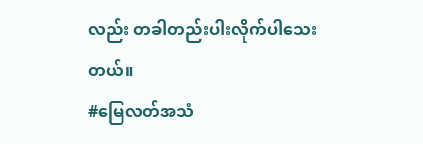လည်း တခါတည်းပါးလိုက်ပါသေးတယ်။
#မြေလတ်အသံ